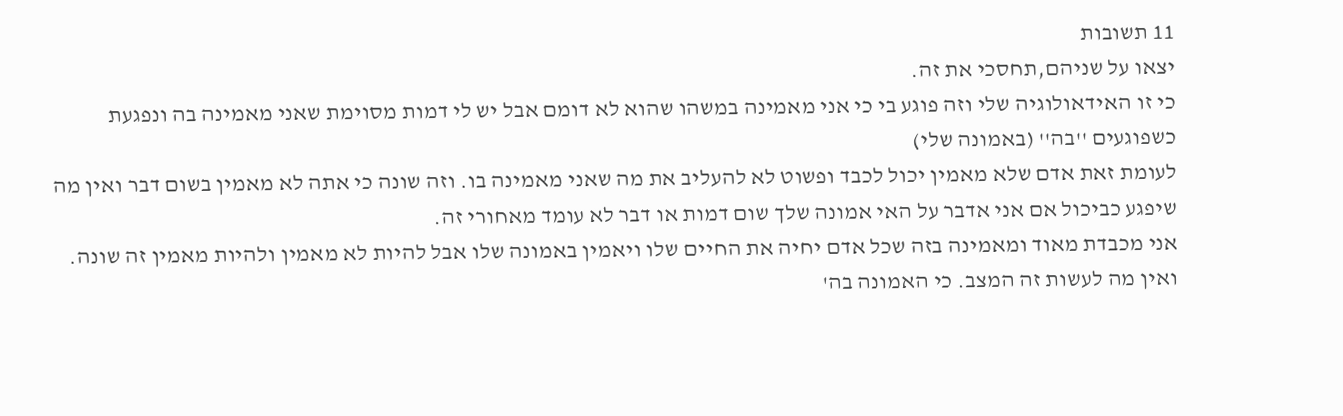11 תשובות
יצאו על שניהם,תחסכי את זה.
כי זו האידאולוגיה שלי וזה פוגע בי כי אני מאמינה במשהו שהוא לא דומם אבל יש לי דמות מסוימת שאני מאמינה בה ונפגעת כשפוגעים ''בה'' (באמונה שלי)
לעומת זאת אדם שלא מאמין יכול לכבד ופשוט לא להעליב את מה שאני מאמינה בו. וזה שונה כי אתה לא מאמין בשום דבר ואין מה שיפגע כביכול אם אני אדבר על האי אמונה שלך שום דמות או דבר לא עומד מאחורי זה.
אני מכבדת מאוד ומאמינה בזה שכל אדם יחיה את החיים שלו ויאמין באמונה שלו אבל להיות לא מאמין ולהיות מאמין זה שונה. ואין מה לעשות זה המצב. כי האמונה בה'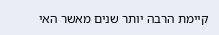קיימת הרבה יותר שנים מאשר האי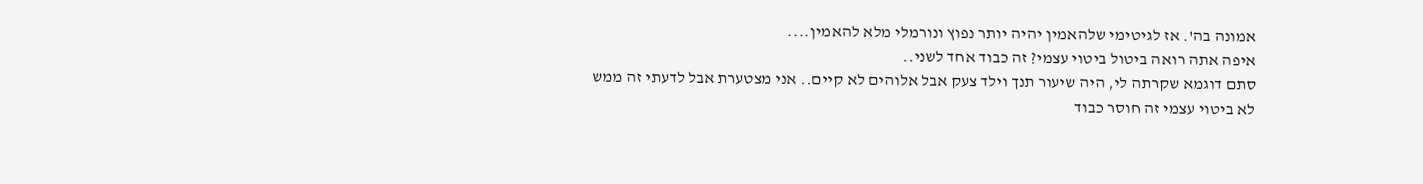אמונה בה'. אז לגיטימי שלהאמין יהיה יותר נפוץ ונורמלי מלא להאמין....
איפה אתה רואה ביטול ביטוי עצמי? זה כבוד אחד לשני..
סתם דוגמא שקרתה לי, היה שיעור תנך וילד צעק אבל אלוהים לא קיים.. אני מצטערת אבל לדעתי זה ממש לא ביטוי עצמי זה חוסר כבוד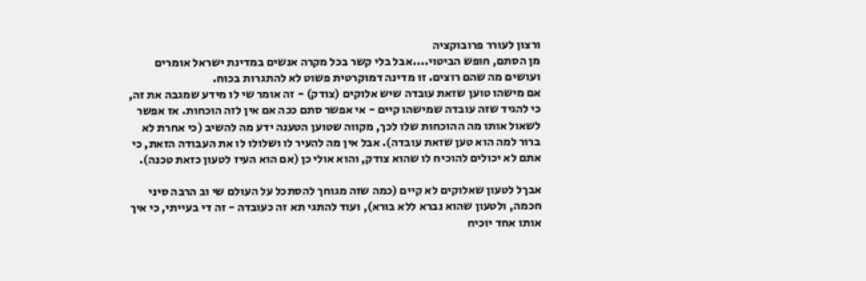ורצון לעורר פרובוקציה
מן הסתם, חופש הביטוי....אבל בלי קשר בכל מקרה אנשים במדינת ישראל אומרים ועושים מה שהם רוצים. זו מדינה דמוקרטית פשוט לא להתגרות בכוח.
אם מישהו טוען שזאת עובדה שיש אלוקים (צודק) - זה אומר שי לו מידע שמגבה את זה, כי להגיד שזה עובדה שמישהו קיים - אי אפשר סתם ככה אם אין לזה הוכחות. אז אפשר לשאול אותו מה ההוכחות שלו לכך, מקווה שטוען הטענה ידע מה להשיב (כי אחרת לא ברור למה הוא טען שזאת עובדה). אבל אין מה להעיר לו ושלולו לו את העבודה הזאת, כי אתם לא יכולים להוכיח לו שהוא צודק, והוא אולי כן (אם הוא העיז לטעון כזאת טכנה).

אבךל לטעון שאלוקים לא קיים (כמה שזה מגוחך להסתכל על העולם שי וב הרבה סיני חכמה, ולטעון שהוא נברא ללא בורא), ועוד להתגי תא זה כעובדה - זה די בעייתי, כי איך אותו אחד יוכיח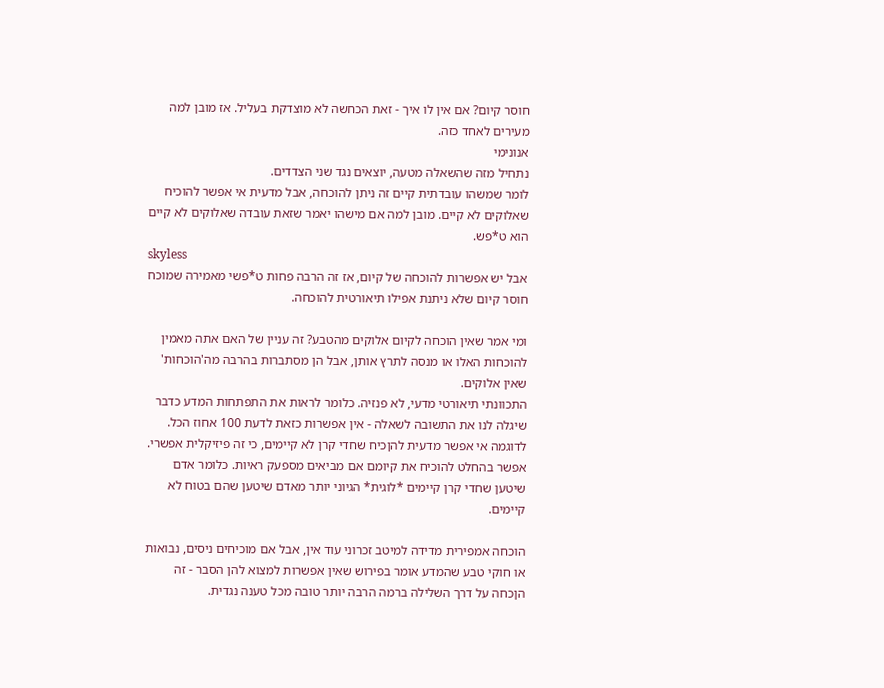חוסר קיום? אם אין לו איך - זאת הכחשה לא מוצדקת בעליל. אז מובן למה מעירים לאחד כזה.
אנונימי
נתחיל מזה שהשאלה מטעה, יוצאים נגד שני הצדדים.
לומר שמשהו עובדתית קיים זה ניתן להוכחה, אבל מדעית אי אפשר להוכיח שאלוקים לא קיים. מובן למה אם מישהו יאמר שזאת עובדה שאלוקים לא קיים הוא ט*פש.
skyless
אבל יש אפשרות להוכחה של קיום, אז זה הרבה פחות ט*פשי מאמירה שמוכח חוסר קיום שלא ניתנת אפילו תיאורטית להוכחה.

ומי אמר שאין הוכחה לקיום אלוקים מהטבע? זה עניין של האם אתה מאמין להוכחות האלו או מנסה לתרץ אותן, אבל הן מסתברות בהרבה מה'הוכחות' שאין אלוקים.
התכוונתי תיאורטי מדעי, לא פנזיה. כלומר לראות את התפתחות המדע כדבר שיגלה לנו את התשובה לשאלה - אין אפשרות כזאת לדעת 100 אחוז הכל.
לדוגמה אי אפשר מדעית להןכיח שחדי קרן לא קיימים, כי זה פיזיקלית אפשרי. אפשר בהחלט להוכיח את קיומם אם מביאים מספעק ראיות. כלומר אדם שיטען שחדי קרן קיימים *לוגית* הגיוני יותר מאדם שיטען שהם בטוח לא קיימים.

הוכחה אמפירית מדידה למיטב זכרוני עוד אין, אבל אם מוכיחים ניסים, נבואות או חוקי טבע שהמדע אומר בפירוש שאין אפשרות למצוא להן הסבר - זה הןכחה על דרך השלילה ברמה הרבה יותר טובה מכל טענה נגדית.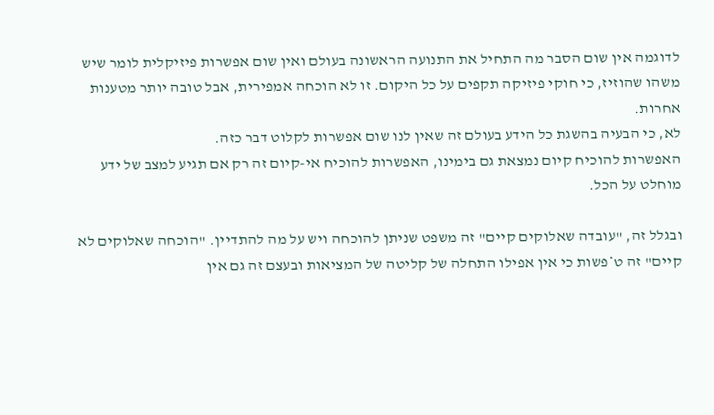לדוגמה אין שום הסבר מה התחיל את התנועה הראשונה בעולם ואין שום אפשרות פיזיקלית לומר שיש משהו שהוזיז, כי חוקי פיזיקה תקפים על כל היקום. זו לא הוכחה אמפירית, אבל טובה יותר מטענות אחרות.
לא, כי הבעיה בהשגת כל הידע בעולם זה שאין לנו שום אפשרות לקלוט דבר כזה.
האפשרות להוכיח קיום נמצאת גם בימינו, האפשרות להוכיח אי-קיום זה רק אם תגיע למצב של ידע מוחלט על הכל.

ובגלל זה, "עובדה שאלוקים קיים" זה משפט שניתן להוכחה ויש על מה להתדיין. "הוכחה שאלוקים לא קיים" זה ט*פשות כי אין אפילו התחלה של קליטה של המציאות ובעצם זה גם אין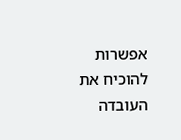אפשרות להוכיח את העובדה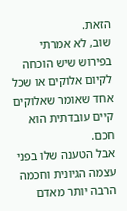הזאת.
שוב, לא אמרתי בפירוש שיש הוכחה לקיום אלוקים או שכל אחד שאומר שאלוקים קיים עובדתית הוא חכם.
אבל הטענה שלו בפני עצמה הגיונית וחכמה הרבה יותר מאדם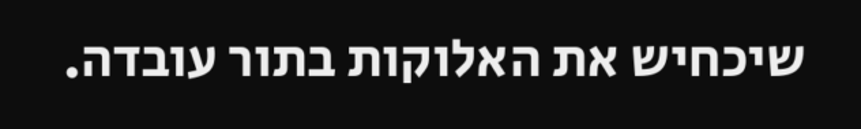שיכחיש את האלוקות בתור עובדה.